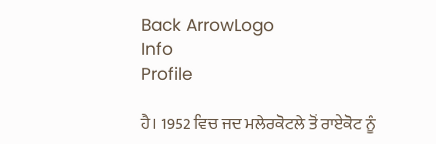Back ArrowLogo
Info
Profile

ਹੈ। 1952 ਵਿਚ ਜਦ ਮਲੇਰਕੋਟਲੇ ਤੋਂ ਰਾਏਕੋਟ ਨੂੰ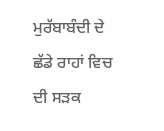ਮੁਰੱਬਾਬੰਦੀ ਦੇ ਛੱਡੇ ਰਾਹਾਂ ਵਿਚ ਦੀ ਸੜਕ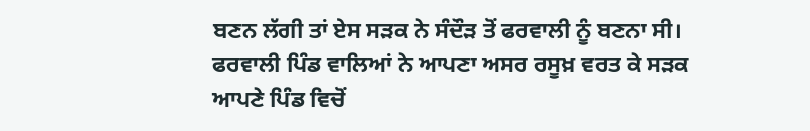ਬਣਨ ਲੱਗੀ ਤਾਂ ਏਸ ਸੜਕ ਨੇ ਸੰਦੌੜ ਤੋਂ ਫਰਵਾਲੀ ਨੂੰ ਬਣਨਾ ਸੀ। ਫਰਵਾਲੀ ਪਿੰਡ ਵਾਲਿਆਂ ਨੇ ਆਪਣਾ ਅਸਰ ਰਸੂਖ਼ ਵਰਤ ਕੇ ਸੜਕ ਆਪਣੇ ਪਿੰਡ ਵਿਚੋਂ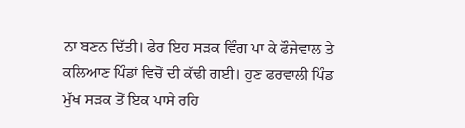ਨਾ ਬਣਨ ਦਿੱਤੀ। ਫੇਰ ਇਹ ਸੜਕ ਵਿੰਗ ਪਾ ਕੇ ਫੌਜੇਵਾਲ ਤੇ ਕਲਿਆਣ ਪਿੰਡਾਂ ਵਿਚੋਂ ਦੀ ਕੱਢੀ ਗਈ। ਹੁਣ ਫਰਵਾਲੀ ਪਿੰਡ ਮੁੱਖ ਸੜਕ ਤੋਂ ਇਕ ਪਾਸੇ ਰਹਿ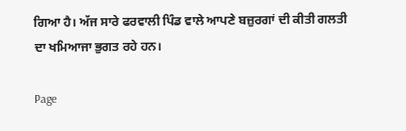ਗਿਆ ਹੈ। ਅੱਜ ਸਾਰੇ ਫਰਵਾਲੀ ਪਿੰਡ ਵਾਲੇ ਆਪਣੇ ਬਜ਼ੁਰਗਾਂ ਦੀ ਕੀਤੀ ਗਲਤੀ ਦਾ ਖਮਿਆਜਾ ਭੁਗਤ ਰਹੇ ਹਨ।

Page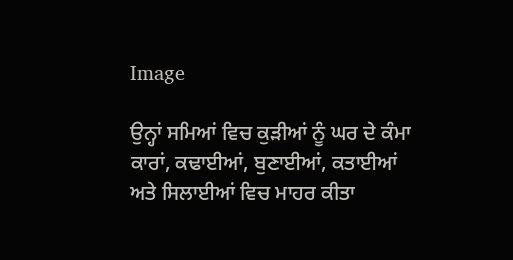Image

ਉਨ੍ਹਾਂ ਸਮਿਆਂ ਵਿਚ ਕੁੜੀਆਂ ਨੂੰ ਘਰ ਦੇ ਕੰਮਾ ਕਾਰਾਂ, ਕਢਾਈਆਂ, ਬੁਣਾਈਆਂ, ਕਤਾਈਆਂ ਅਤੇ ਸਿਲਾਈਆਂ ਵਿਚ ਮਾਹਰ ਕੀਤਾ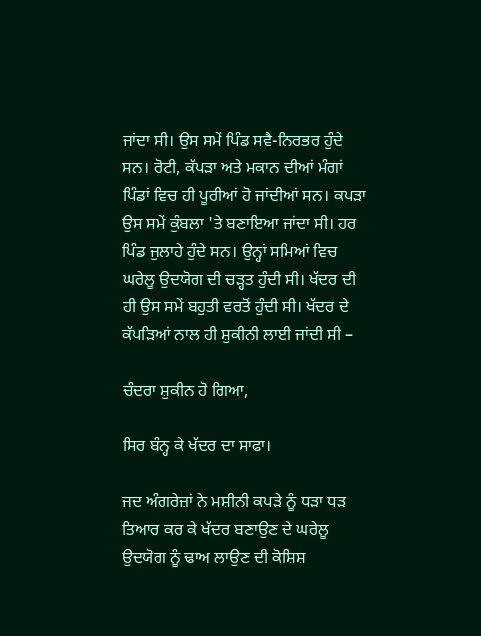ਜਾਂਦਾ ਸੀ। ਉਸ ਸਮੇਂ ਪਿੰਡ ਸਵੈ-ਨਿਰਭਰ ਹੁੰਦੇ ਸਨ। ਰੋਟੀ, ਕੱਪੜਾ ਅਤੇ ਮਕਾਨ ਦੀਆਂ ਮੰਗਾਂ ਪਿੰਡਾਂ ਵਿਚ ਹੀ ਪੂਰੀਆਂ ਹੋ ਜਾਂਦੀਆਂ ਸਨ। ਕਪੜਾ ਉਸ ਸਮੇਂ ਕੁੰਬਲਾ 'ਤੇ ਬਣਾਇਆ ਜਾਂਦਾ ਸੀ। ਹਰ ਪਿੰਡ ਜੁਲਾਹੇ ਹੁੰਦੇ ਸਨ। ਉਨ੍ਹਾਂ ਸਮਿਆਂ ਵਿਚ ਘਰੇਲੂ ਉਦਯੋਗ ਦੀ ਚੜ੍ਹਤ ਹੁੰਦੀ ਸੀ। ਖੱਦਰ ਦੀ ਹੀ ਉਸ ਸਮੇਂ ਬਹੁਤੀ ਵਰਤੋਂ ਹੁੰਦੀ ਸੀ। ਖੱਦਰ ਦੇ ਕੱਪੜਿਆਂ ਨਾਲ ਹੀ ਸ਼ੁਕੀਨੀ ਲਾਈ ਜਾਂਦੀ ਸੀ –

ਚੰਦਰਾ ਸ਼ੁਕੀਨ ਹੋ ਗਿਆ,

ਸਿਰ ਬੰਨ੍ਹ ਕੇ ਖੱਦਰ ਦਾ ਸਾਫਾ।

ਜਦ ਅੰਗਰੇਜ਼ਾਂ ਨੇ ਮਸ਼ੀਨੀ ਕਪੜੇ ਨੂੰ ਧੜਾ ਧੜ ਤਿਆਰ ਕਰ ਕੇ ਖੱਦਰ ਬਣਾਉਣ ਦੇ ਘਰੇਲੂ ਉਦਯੋਗ ਨੂੰ ਢਾਅ ਲਾਉਣ ਦੀ ਕੋਸ਼ਿਸ਼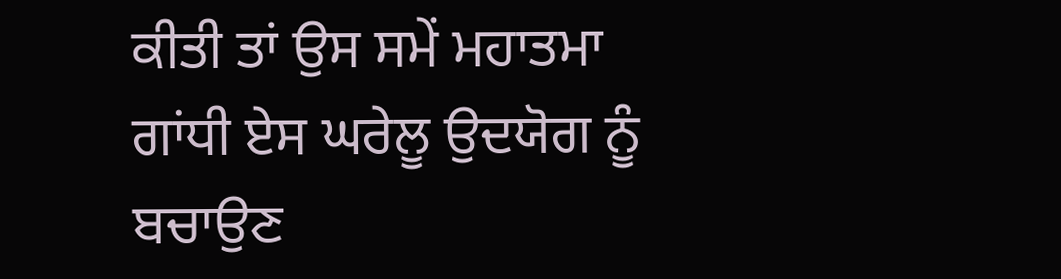ਕੀਤੀ ਤਾਂ ਉਸ ਸਮੇਂ ਮਹਾਤਮਾ ਗਾਂਧੀ ਏਸ ਘਰੇਲੂ ਉਦਯੋਗ ਨੂੰ ਬਚਾਉਣ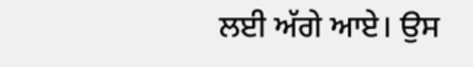ਲਈ ਅੱਗੇ ਆਏ। ਉਸ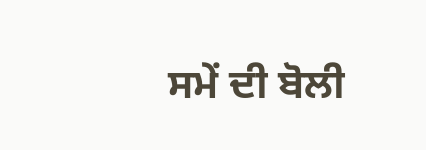ਸਮੇਂ ਦੀ ਬੋਲੀ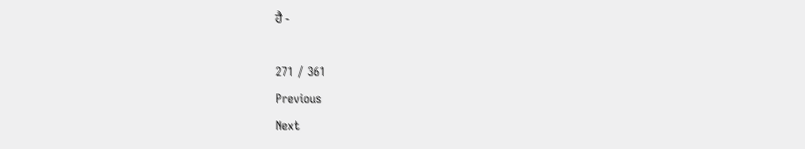ਹੈ -

271 / 361
Previous
Next